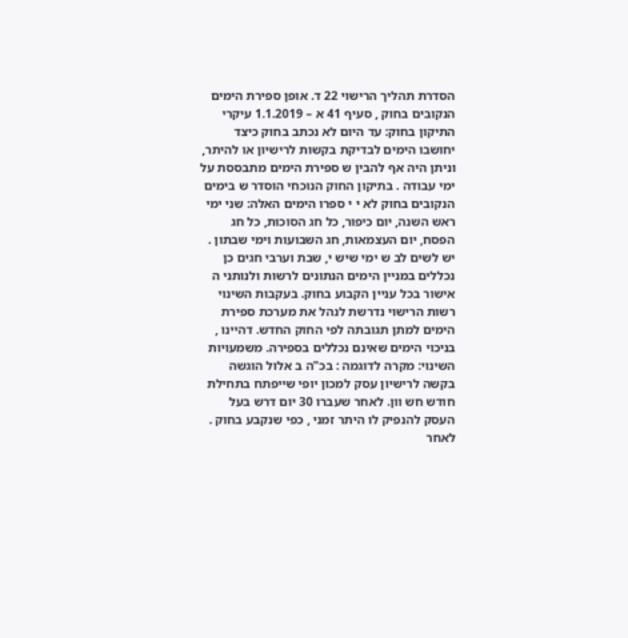הסדרת תהליך הרישוי 22 ד. אופן ספירת הימים הנקובים בחוק , סעיף 41 א – 1.1.2019 עיקרי התיקון בחוק: עד היום לא נכתב בחוק כיצד יחושבו הימים לבדיקת בקשות לרישיון או להיתר, וניתן היה אף להבין ש ספירת הימים מתבססת על ימי עבודה . בתיקון החוק הנוכחי הוסדר ש בימים הנקובים בחוק לא י י ספרו הימים האלה: שני ימי ראש השנה, יום כיפור, כל חג הסוכות, כל חג הפסח, יום העצמאות, חג השבועות וימי שבתון . יש לשים לב ש ימי שיש י, שבת וערבי חגים כן נכללים במניין הימים הנתונים לרשות ולנותני ה אישור בכל עניין הקבוע בחוק. בעקבות השינוי רשות הרישוי נדרשת לנהל את מערכת ספירת הימים למתן תגובתה לפי החוק החדש. דהיינו , בניכוי הימים שאינם נכללים בספירה. משמעויות השינוי: מקרה לדוגמה : בכ"ה ב אלול הוגשה בקשה לרישיון עסק למכון יופי שייפתח בתחילת חודש חש וון. לאחר שעברו 30 יום דרש בעל העסק להנפיק לו היתר זמני , כפי שנקבע בחוק . לאחר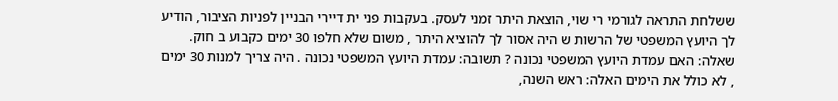ששלחת התראה לגורמי רי שוי, הוצאת היתר זמני לעסק. בעקבות פני ית דיירי הבניין לפניות הציבור, הודיע לך היועץ המשפטי של הרשות ש היה אסור לך להוציא היתר , משום שלא חלפו 30 ימים כקבוע ב חוק. שאלה: האם עמדת היועץ המשפטי נכונה ? תשובה: עמדת היועץ המשפטי נכונה . היה צריך למנות 30 ימים , לא כולל את הימים האלה: ראש השנה,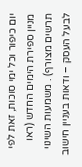יום כיפור וכל ימי סוכות, זאת לפי מניין ספירת הימים החדש (ראו תרשים מצורף) . משמעות השינוי לבעל העסק – ודאות בעניין חישוב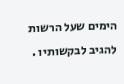הימים שעל הרשות להגיב לבקשותיו .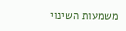משמעות השינוי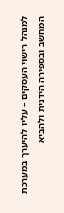למנהל רישוי העסקים – עליו להיערך במערכת המחשב ובספירה הידנית ולהביא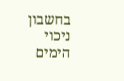בחשבון ניכוי הימים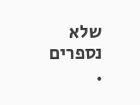שלא נספרים .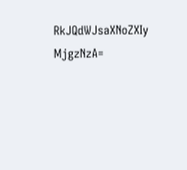RkJQdWJsaXNoZXIy MjgzNzA=